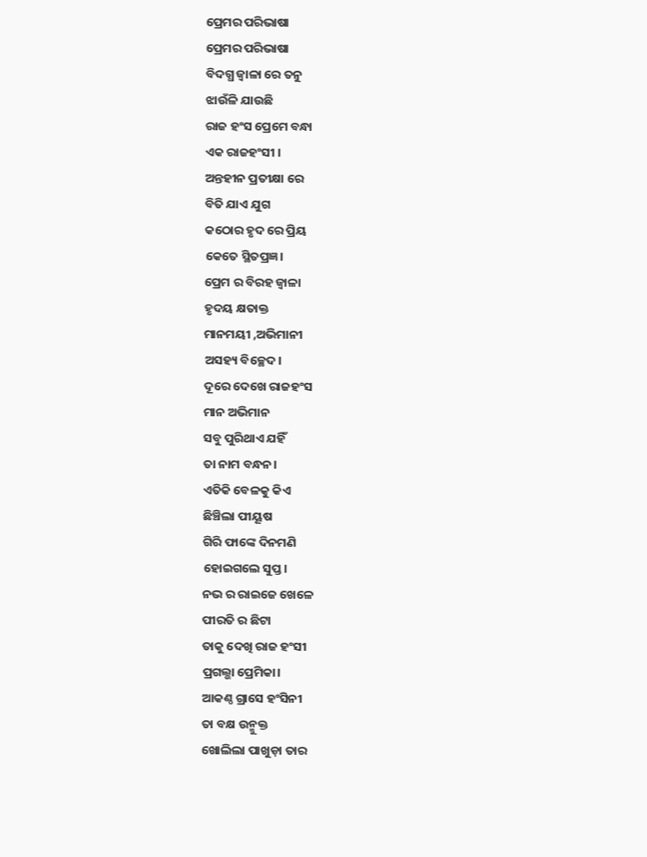ପ୍ରେମର ପରିଭାଷା
ପ୍ରେମର ପରିଭାଷା
ବିଦଗ୍ଧ ଜ୍ଵାଳା ରେ ତନୁ
ଝାଉଁଳି ଯାଉଛି
ରାଜ ହଂସ ପ୍ରେମେ ବନ୍ଧା
ଏକ ରାଜହଂସୀ ।
ଅନ୍ତହୀନ ପ୍ରତୀକ୍ଷା ରେ
ବିତି ଯାଏ ଯୁଗ
କଠୋର ହୃଦ ରେ ପ୍ରିୟ
କେତେ ସ୍ଥିତପ୍ରଜ୍ଞ।
ପ୍ରେମ ର ବିରହ ଜ୍ୱାଳା
ହୃଦୟ କ୍ଷତାକ୍ତ
ମାନମୟୀ ,ଅଭିମାନୀ
ଅସହ୍ୟ ବିଚ୍ଛେଦ।
ଦୂରେ ଦେଖେ ରାଜହଂସ
ମାନ ଅଭିମାନ
ସବୁ ପୁରିଥାଏ ଯହିଁ
ତା ନାମ ବନ୍ଧନ।
ଏତିକି ବେଳକୁ କିଏ
ଛିଞ୍ଚିଲା ପୀୟୂଷ
ଗିରି ଫାଙ୍କେ ଦିନମଣି
ହୋଇଗଲେ ସୁପ୍ତ।
ନଭ ର ରାଇଜେ ଖେଳେ
ପୀରତି ର ଛିଟା
ତାକୁ ଦେଖି ରାଜ ହଂସୀ
ପ୍ରଗଲ୍ଭା ପ୍ରେମିକା।
ଆକଣ୍ଠ ଗ୍ରାସେ ହଂସିନୀ
ତା ବକ୍ଷ ଉନ୍ମୁକ୍ତ
ଖୋଲିଲା ପାଖୁଡ଼ା ତାର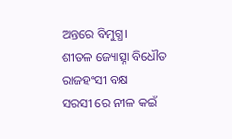ଅନ୍ତରେ ବିମୁଗ୍ଧ।
ଶୀତଳ ଜ୍ୟୋତ୍ସ୍ନା ବିଧୌତ
ରାଜହଂସୀ ବକ୍ଷ
ସରସୀ ରେ ନୀଳ କଇଁ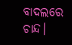ବାଦଲରେ ଚାନ୍ଦ।